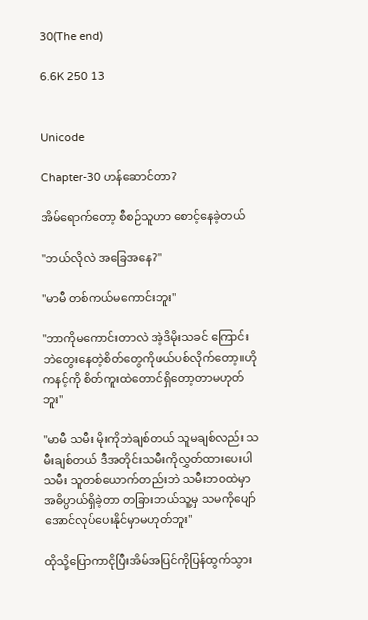30(The end)

6.6K 250 13


Unicode

Chapter-30 ဟန်ဆောင်တာ?

အိမ်ရောက်တော့ စီစဉ်သူဟာ စောင့်နေခဲ့တယ်

"ဘယ်လိုလဲ အခြေအနေ?"

"မာမီ တစ်ကယ်မကောင်းဘူး"

"ဘာကိုမကောင်းတာလဲ အဲ့ဒိမိုးသခင် ကြောင်းဘဲတွေးနေတဲ့စိတ်တွေကိုဖယ်ပစ်လိုက်တော့။ဟိုကနင့်ကို စိတ်ကူးထဲတောင်ရှိတော့တာမဟုတ်ဘူး"

"မာမီ သမီး မိုးကိုဘဲချစ်တယ် သူမချစ်လည်း သမီးချစ်တယ် ဒီအတိုင်းသမီးကိုလွှတ်ထားပေးပါ
သမီး သူတစ်ယောက်တည်းဘဲ သမီးဘ၀ထဲမှာအဓိပ္ပာယ်ရှိခဲ့တာ တခြားဘယ်သူ့မှ သမကိုပျော်အောင်လုပ်ပေးနိုင်မှာမဟုတ်ဘူး"

ထိုသို့ပြောကာငိုပြီးအိမ်အပြင်ကိုပြန်ထွက်သွား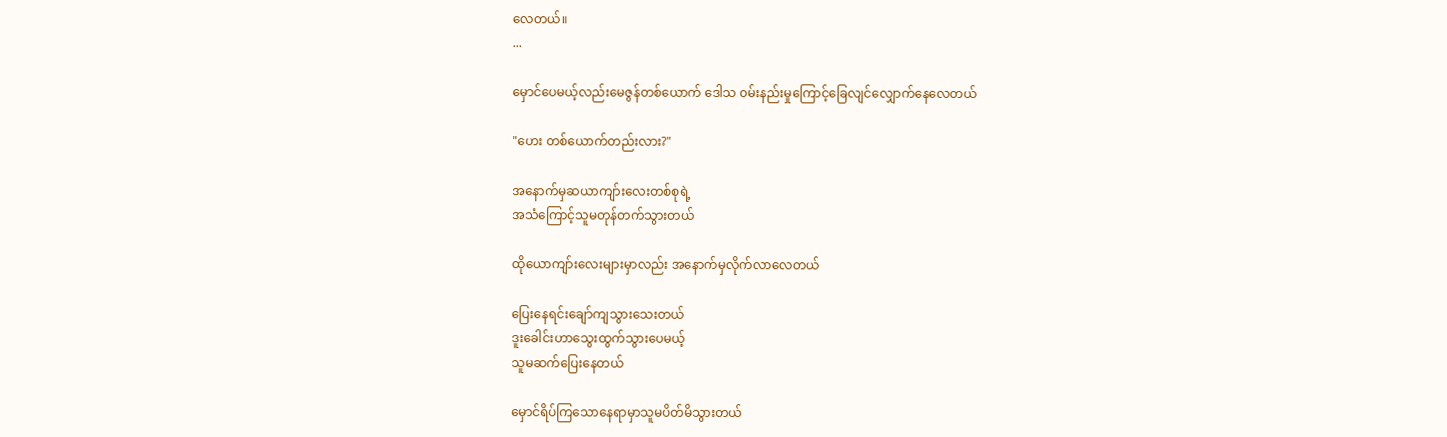လေတယ်။
...

မှောင်ပေမယ့်လည်းမေဇွန်တစ်ယောက် ဒေါသ ၀မ်းနည်းမှုကြောင့်ခြေလျင်လျှောက်နေလေတယ်

"ဟေး တစ်ယောက်တည်းလား?"

အနောက်မှဆယာကျာ်းလေး‌တစ်စုရဲ့
အသံကြောင့်သူမတုန်တက်သွားတယ်

ထိုယောကျာ်းလေးများမှာလည်း အနောက်မှလိုက်လာလေတယ်

ပြေးနေရင်းချော်ကျသွားသေးတယ်
ဒူးခေါင်းဟာသွေးထွက်သွားပေမယ့်
သူမဆက်ပြေးနေတယ်

မှောင်ရိပ်ကြသောနေရာမှာသူမပိတ်မိသွားတယ်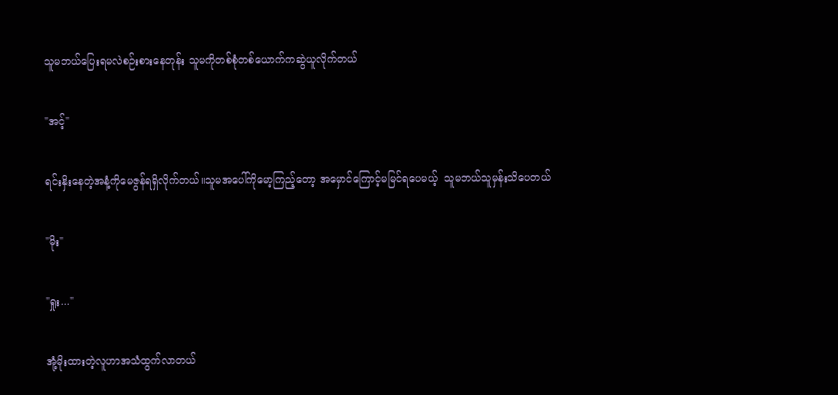သူမဘယ်ပြေးရမလဲစဉ်းစားနေတုန်း သူမကိုတစ်စုံတစ်ယောက်ကဆွဲယူလိုက်တယ်

"အင့်"

ရင်းနှိးနေတဲ့အနံ့ကိုမေဇွန်ရရှိလိုက်တယ်။သူမအပေါ်ကိုမော့ကြည့်တော့ အမှောင်ကြောင့်မမြင်ရပေမယ့်  သူမဘယ်သူမှန်းသိပေတယ်

"မိုး"

"ရှုး..."

အုံ့မိုးထားတဲ့လူဟာအသံထွက်လာတယ်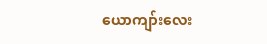ယောကျာ်းလေး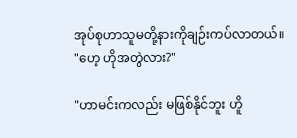အုပ်စုဟာသူမတို့နားကိုချဉ်းကပ်လာတယ်။
"ဟေ့ ဟိုအတွဲလား?"

"ဟာမင်းကလည်း မဖြစ်နိုင်ဘူး ဟိူ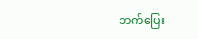ဘက်ပြေး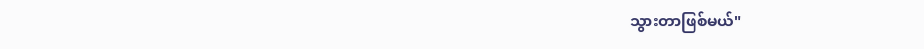သွားတာဖြစ်မယ်"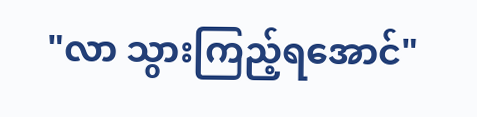"လာ သွားကြည့်ရအောင်"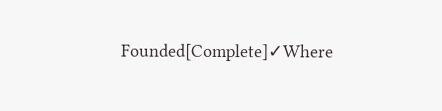Founded[Complete]✓Where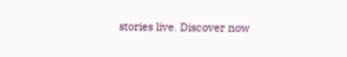stories live. Discover now